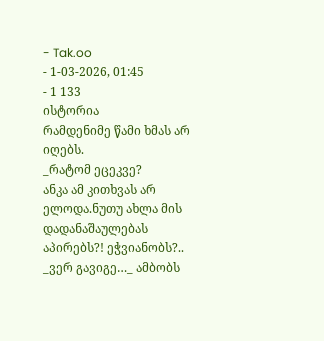- Tak.oo
- 1-03-2026, 01:45
- 1 133
ისტორია
რამდენიმე წამი ხმას არ იღებს.
_რატომ ეცეკვე?
ანკა ამ კითხვას არ ელოდა.ნუთუ ახლა მის დადანაშაულებას აპირებს?! ეჭვიანობს?..
_ვერ გავიგე…_ ამბობს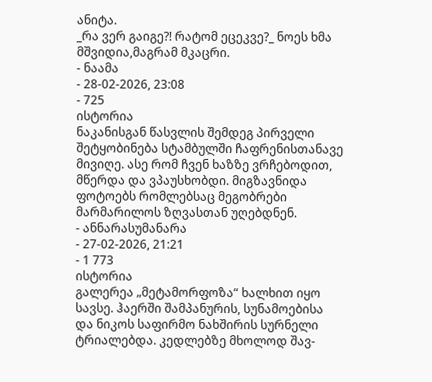ანიტა.
_რა ვერ გაიგე?! რატომ ეცეკვე?_ ნოეს ხმა მშვიდია,მაგრამ მკაცრი.
- ნაამა
- 28-02-2026, 23:08
- 725
ისტორია
ნაკანისგან წასვლის შემდეგ პირველი შეტყობინება სტამბულში ჩაფრენისთანავე მივიღე. ასე რომ ჩვენ ხაზზე ვრჩებოდით, მწერდა და ვპაუსხობდი. მიგზავნიდა ფოტოებს რომლებსაც მეგობრები მარმარილოს ზღვასთან უღებდნენ.
- ანნარასუმანარა
- 27-02-2026, 21:21
- 1 773
ისტორია
გალერეა „მეტამორფოზა“ ხალხით იყო სავსე. ჰაერში შამპანურის, სუნამოებისა და ნიკოს საფირმო ნახშირის სურნელი ტრიალებდა. კედლებზე მხოლოდ შავ-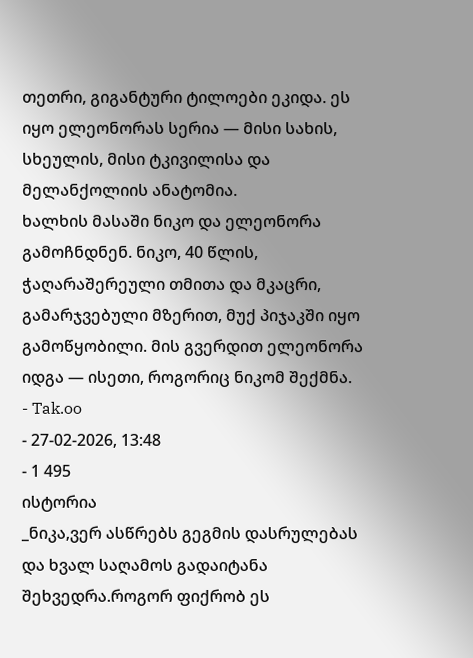თეთრი, გიგანტური ტილოები ეკიდა. ეს იყო ელეონორას სერია — მისი სახის, სხეულის, მისი ტკივილისა და მელანქოლიის ანატომია.
ხალხის მასაში ნიკო და ელეონორა გამოჩნდნენ. ნიკო, 40 წლის, ჭაღარაშერეული თმითა და მკაცრი, გამარჯვებული მზერით, მუქ პიჯაკში იყო გამოწყობილი. მის გვერდით ელეონორა იდგა — ისეთი, როგორიც ნიკომ შექმნა.
- Tak.oo
- 27-02-2026, 13:48
- 1 495
ისტორია
_ნიკა,ვერ ასწრებს გეგმის დასრულებას და ხვალ საღამოს გადაიტანა შეხვედრა.როგორ ფიქრობ ეს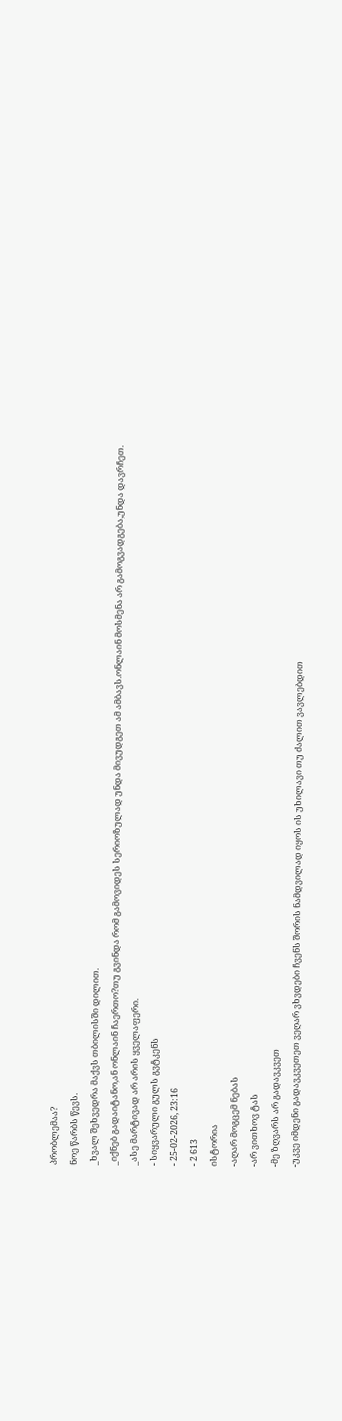პრობლემაა?
ნოე წარბს წევს.
_ხვალ შეხვედრა მაქვს თბილისში დილით.
_იქნებ გადაიტანო,ან ონლაინ ჩაერთო?თუ გვინდა რომ გამოვიდეს სერიოზულად უნდა მივუდგეთ ამ ამბავს.ონლაინ მოსმენა არ გამოგვადგება,უნდა დავრჩეთ.
_ასე მარტივად არ არის ყველაფერი.
- სიყვარული გულს გვტკენს
- 25-02-2026, 23:16
- 2 613
ისტორია
-აღარ მოგცემ ნებას
-არ ვითხოვ ტას
-მე ზღვარს არ გადავკვეთ
-უკვე იმდენი გადავკვეთეთ ვეღარ ვხვდები ჩვენს შორის ნამდვილად იყოს ის უხილავი თუ ძალით ვავლებდით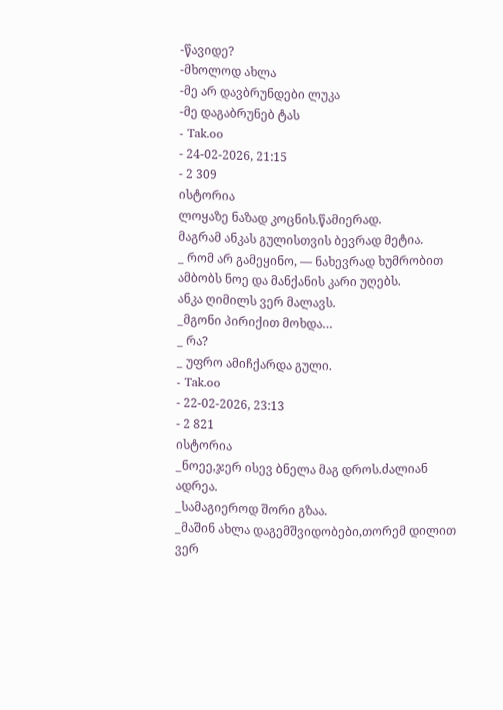-წავიდე?
-მხოლოდ ახლა
-მე არ დავბრუნდები ლუკა
-მე დაგაბრუნებ ტას
- Tak.oo
- 24-02-2026, 21:15
- 2 309
ისტორია
ლოყაზე ნაზად კოცნის.წამიერად.
მაგრამ ანკას გულისთვის ბევრად მეტია.
_ რომ არ გამეყინო, — ნახევრად ხუმრობით ამბობს ნოე და მანქანის კარი უღებს.
ანკა ღიმილს ვერ მალავს.
_მგონი პირიქით მოხდა…
_ რა?
_ უფრო ამიჩქარდა გული.
- Tak.oo
- 22-02-2026, 23:13
- 2 821
ისტორია
_ნოეე,ჯერ ისევ ბნელა მაგ დროს.ძალიან ადრეა.
_სამაგიეროდ შორი გზაა.
_მაშინ ახლა დაგემშვიდობები,თორემ დილით ვერ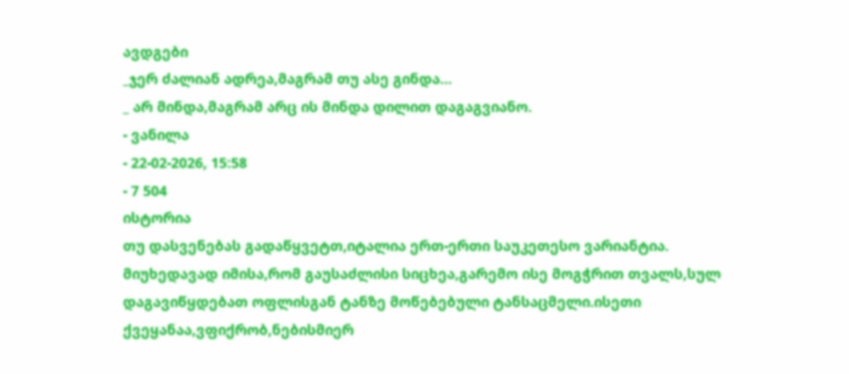ავდგები
_ჯერ ძალიან ადრეა,მაგრამ თუ ასე გინდა…
_ არ მინდა,მაგრამ არც ის მინდა დილით დაგაგვიანო.
- ვანილა
- 22-02-2026, 15:58
- 7 504
ისტორია
თუ დასვენებას გადაწყვეტთ,იტალია ერთ-ერთი საუკეთესო ვარიანტია. მიუხედავად იმისა,რომ გაუსაძლისი სიცხეა,გარემო ისე მოგჭრით თვალს,სულ დაგავიწყდებათ ოფლისგან ტანზე მოწებებული ტანსაცმელი.ისეთი ქვეყანაა,ვფიქრობ,ნებისმიერ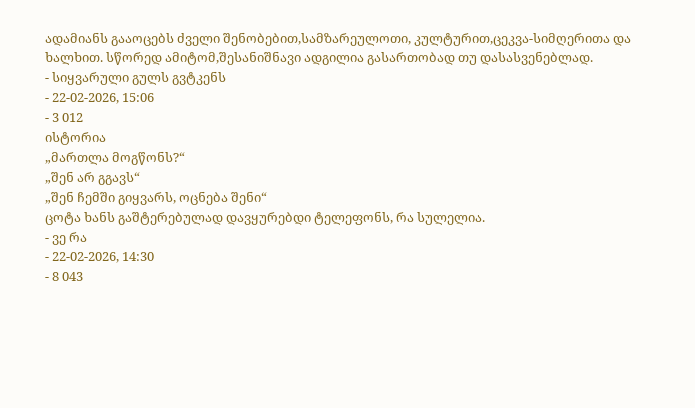ადამიანს გააოცებს ძველი შენობებით,სამზარეულოთი, კულტურით,ცეკვა-სიმღერითა და ხალხით. სწორედ ამიტომ,შესანიშნავი ადგილია გასართობად თუ დასასვენებლად.
- სიყვარული გულს გვტკენს
- 22-02-2026, 15:06
- 3 012
ისტორია
„მართლა მოგწონს?“
„შენ არ გგავს“
„შენ ჩემში გიყვარს, ოცნება შენი“
ცოტა ხანს გაშტერებულად დავყურებდი ტელეფონს, რა სულელია.
- ვე რა
- 22-02-2026, 14:30
- 8 043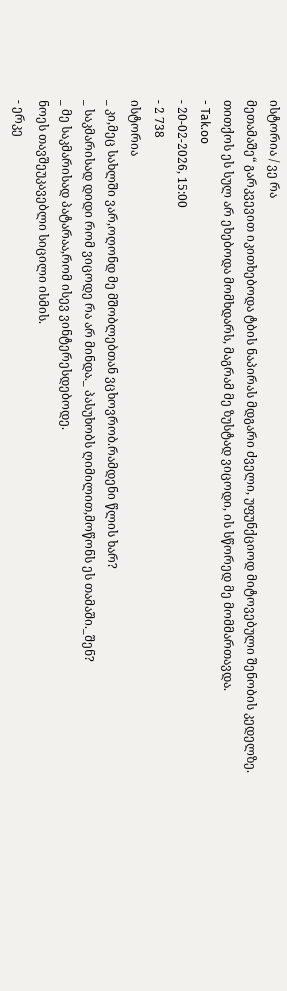ისტორია / ვე რა
მეთამაშე“ გარკვევით იკითხებოდა ტბის ნაპირას მდგარი ძველი, უფუნქციოდ მიტოვებული შენობის კედელზე. თითქოს ეს სულ არ ეხებოდა მომხდარს, მაგრამ მე ზუსტად ვიცოდი, ის სწორედ მე მომმართავდა.
- Tak.oo
- 20-02-2026, 15:00
- 2 738
ისტორია
_ კი,მეც სახლში ვარ,ოღონდ მე მშობლებთან ვცხოვრობ.რამდენი წლის ხარ?
_ საკმარისად დიდი რომ ვიცოდე რა არ მინდა._ პასუხობს ღიმილით,მოწონს ეს თამაში._შენ?
_ მე საკმარისად პატარაა,რომ ისევ ვინტერესდებოდე.
ნოეს თავშეუკავებლი სიცილი ისმის.
- ერკე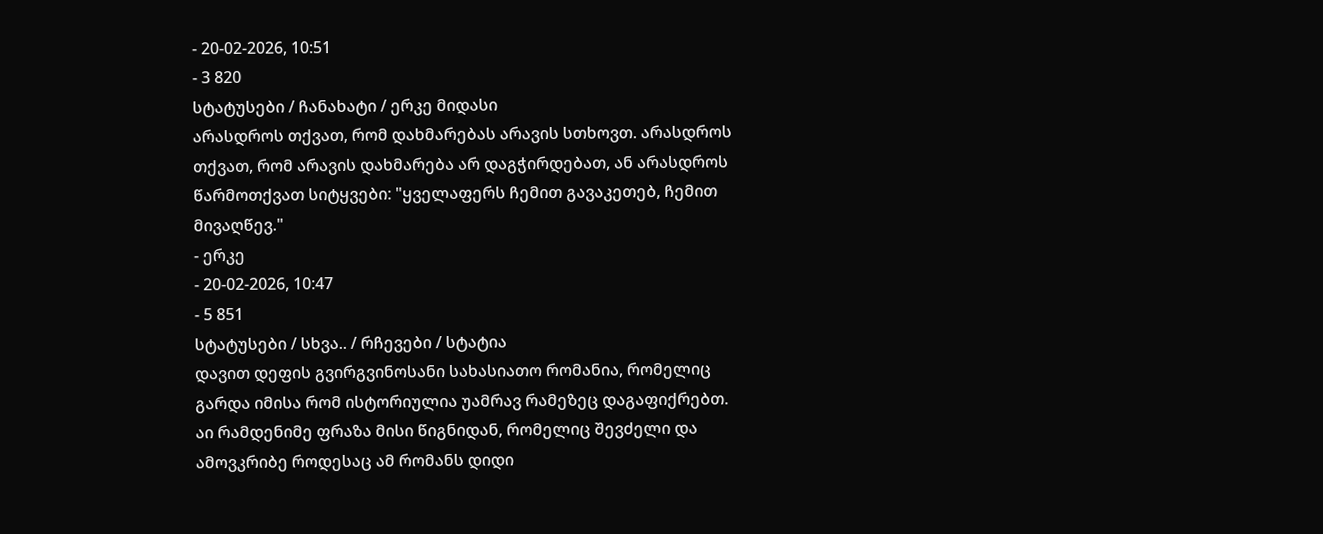- 20-02-2026, 10:51
- 3 820
სტატუსები / ჩანახატი / ერკე მიდასი
არასდროს თქვათ, რომ დახმარებას არავის სთხოვთ. არასდროს თქვათ, რომ არავის დახმარება არ დაგჭირდებათ, ან არასდროს წარმოთქვათ სიტყვები: "ყველაფერს ჩემით გავაკეთებ, ჩემით მივაღწევ."
- ერკე
- 20-02-2026, 10:47
- 5 851
სტატუსები / სხვა.. / რჩევები / სტატია
დავით დეფის გვირგვინოსანი სახასიათო რომანია, რომელიც გარდა იმისა რომ ისტორიულია უამრავ რამეზეც დაგაფიქრებთ. აი რამდენიმე ფრაზა მისი წიგნიდან, რომელიც შევძელი და ამოვკრიბე როდესაც ამ რომანს დიდი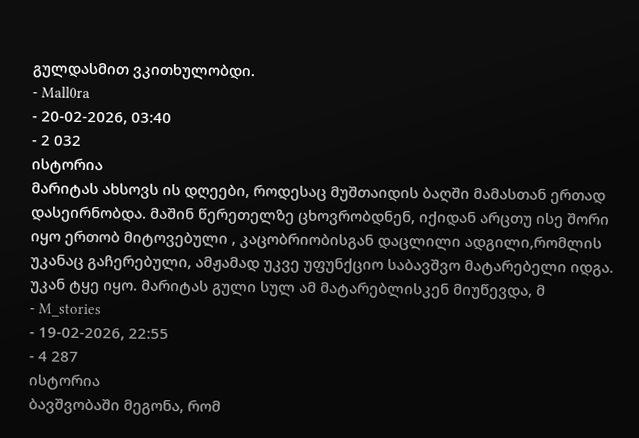გულდასმით ვკითხულობდი.
- Mall0ra
- 20-02-2026, 03:40
- 2 032
ისტორია
მარიტას ახსოვს ის დღეები, როდესაც მუშთაიდის ბაღში მამასთან ერთად დასეირნობდა. მაშინ წერეთელზე ცხოვრობდნენ, იქიდან არცთუ ისე შორი იყო ერთობ მიტოვებული , კაცობრიობისგან დაცლილი ადგილი,რომლის უკანაც გაჩერებული, ამჟამად უკვე უფუნქციო საბავშვო მატარებელი იდგა. უკან ტყე იყო. მარიტას გული სულ ამ მატარებლისკენ მიუწევდა, მ
- M_stories
- 19-02-2026, 22:55
- 4 287
ისტორია
ბავშვობაში მეგონა, რომ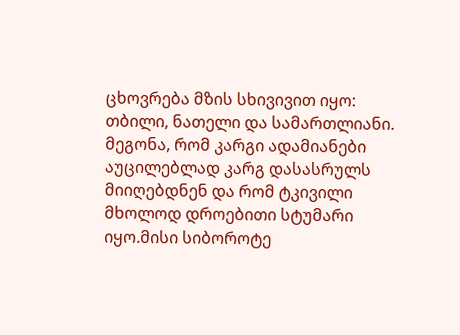ცხოვრება მზის სხივივით იყო: თბილი, ნათელი და სამართლიანი. მეგონა, რომ კარგი ადამიანები აუცილებლად კარგ დასასრულს მიიღებდნენ და რომ ტკივილი მხოლოდ დროებითი სტუმარი იყო.მისი სიბოროტე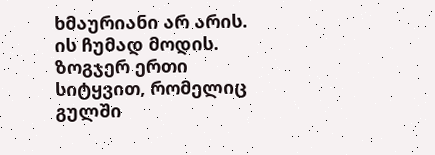ხმაურიანი არ არის. ის ჩუმად მოდის. ზოგჯერ ერთი სიტყვით, რომელიც გულში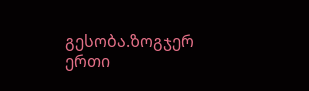გესობა.ზოგჯერ ერთი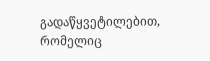გადაწყვეტილებით, რომელიც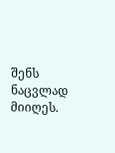შენს ნაცვლად მიიღეს.